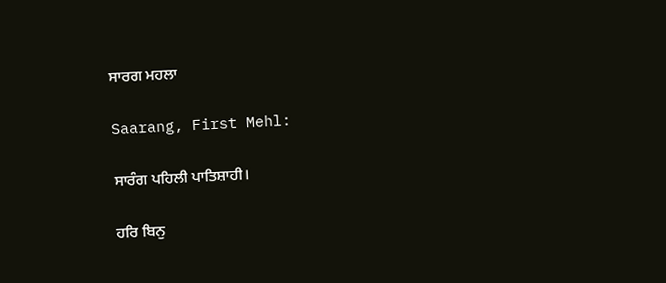ਸਾਰਗ ਮਹਲਾ

Saarang, First Mehl:

ਸਾਰੰਗ ਪਹਿਲੀ ਪਾਤਿਸ਼ਾਹੀ।

ਹਰਿ ਬਿਨੁ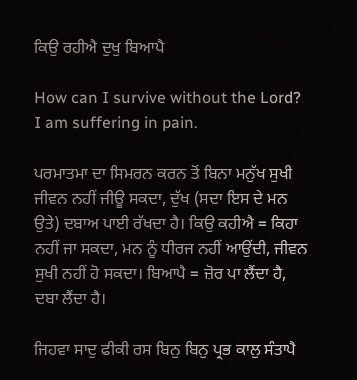ਕਿਉ ਰਹੀਐ ਦੁਖੁ ਬਿਆਪੈ

How can I survive without the Lord? I am suffering in pain.

ਪਰਮਾਤਮਾ ਦਾ ਸਿਮਰਨ ਕਰਨ ਤੋਂ ਬਿਨਾ ਮਨੁੱਖ ਸੁਖੀ ਜੀਵਨ ਨਹੀਂ ਜੀਊ ਸਕਦਾ, ਦੁੱਖ (ਸਦਾ ਇਸ ਦੇ ਮਨ ਉਤੇ) ਦਬਾਅ ਪਾਈ ਰੱਖਦਾ ਹੈ। ਕਿਉ ਕਹੀਐ = ਕਿਹਾ ਨਹੀਂ ਜਾ ਸਕਦਾ, ਮਨ ਨੂੰ ਧੀਰਜ ਨਹੀਂ ਆਉਂਦੀ, ਜੀਵਨ ਸੁਖੀ ਨਹੀਂ ਹੋ ਸਕਦਾ। ਬਿਆਪੈ = ਜ਼ੋਰ ਪਾ ਲੈਂਦਾ ਹੈ, ਦਬਾ ਲੈਂਦਾ ਹੈ।

ਜਿਹਵਾ ਸਾਦੁ ਫੀਕੀ ਰਸ ਬਿਨੁ ਬਿਨੁ ਪ੍ਰਭ ਕਾਲੁ ਸੰਤਾਪੈ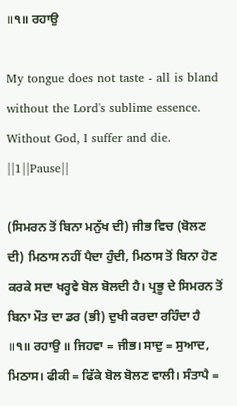॥੧॥ ਰਹਾਉ

My tongue does not taste - all is bland without the Lord's sublime essence. Without God, I suffer and die. ||1||Pause||

(ਸਿਮਰਨ ਤੋਂ ਬਿਨਾ ਮਨੁੱਖ ਦੀ) ਜੀਭ ਵਿਚ (ਬੋਲਣ ਦੀ) ਮਿਠਾਸ ਨਹੀਂ ਪੈਦਾ ਹੁੰਦੀ, ਮਿਠਾਸ ਤੋਂ ਬਿਨਾ ਹੋਣ ਕਰਕੇ ਸਦਾ ਖਰ੍ਹਵੇ ਬੋਲ ਬੋਲਦੀ ਹੈ। ਪ੍ਰਭੂ ਦੇ ਸਿਮਰਨ ਤੋਂ ਬਿਨਾ ਮੌਤ ਦਾ ਡਰ (ਭੀ) ਦੁਖੀ ਕਰਦਾ ਰਹਿੰਦਾ ਹੈ ॥੧॥ ਰਹਾਉ ॥ ਜਿਹਵਾ = ਜੀਭ। ਸਾਦੁ = ਸੁਆਦ, ਮਿਠਾਸ। ਫੀਕੀ = ਫਿੱਕੇ ਬੋਲ ਬੋਲਣ ਵਾਲੀ। ਸੰਤਾਪੈ =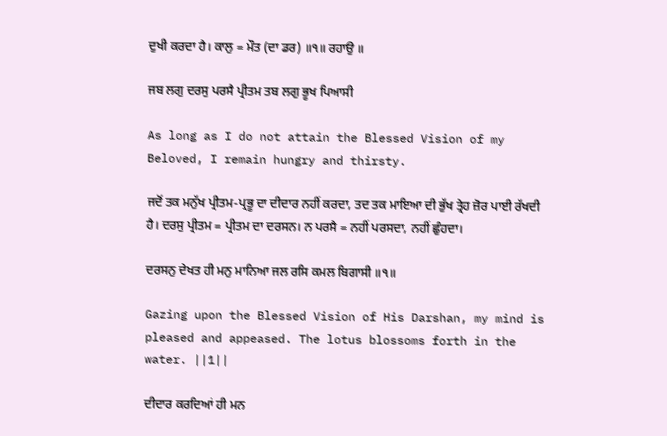ਦੁਖੀ ਕਰਦਾ ਹੈ। ਕਾਲੁ = ਮੌਤ (ਦਾ ਡਰ) ॥੧॥ ਰਹਾਉ ॥

ਜਬ ਲਗੁ ਦਰਸੁ ਪਰਸੈ ਪ੍ਰੀਤਮ ਤਬ ਲਗੁ ਭੂਖ ਪਿਆਸੀ

As long as I do not attain the Blessed Vision of my Beloved, I remain hungry and thirsty.

ਜਦੋਂ ਤਕ ਮਨੁੱਖ ਪ੍ਰੀਤਮ-ਪ੍ਰਭੂ ਦਾ ਦੀਦਾਰ ਨਹੀਂ ਕਰਦਾ, ਤਦ ਤਕ ਮਾਇਆ ਦੀ ਭੁੱਖ ਤ੍ਰੇਹ ਜ਼ੋਰ ਪਾਈ ਰੱਖਦੀ ਹੈ। ਦਰਸੁ ਪ੍ਰੀਤਮ = ਪ੍ਰੀਤਮ ਦਾ ਦਰਸਨ। ਨ ਪਰਸੈ = ਨਹੀਂ ਪਰਸਦਾ, ਨਹੀਂ ਛੁੰਹਦਾ।

ਦਰਸਨੁ ਦੇਖਤ ਹੀ ਮਨੁ ਮਾਨਿਆ ਜਲ ਰਸਿ ਕਮਲ ਬਿਗਾਸੀ ॥੧॥

Gazing upon the Blessed Vision of His Darshan, my mind is pleased and appeased. The lotus blossoms forth in the water. ||1||

ਦੀਦਾਰ ਕਰਦਿਆਂ ਹੀ ਮਨ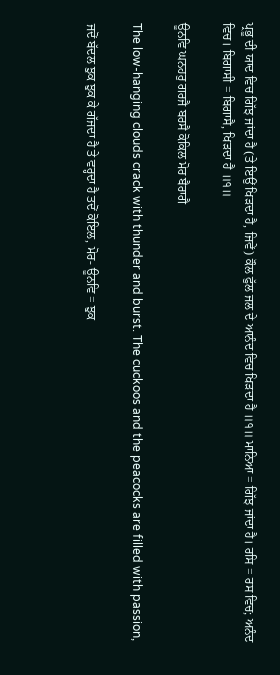ਪ੍ਰਭੂ ਦੀ ਯਾਦ ਵਿਚ ਗਿੱਝ ਜਾਂਦਾ ਹੈ (ਤੇ ਇਉਂ ਖਿੜਦਾ ਹੈ, ਜਿਵੇਂ) ਕੌਲ ਫੁੱਲ ਜਲ ਦੇ ਆਨੰਦ ਵਿਚ ਖਿੜਦਾ ਹੈ ॥੧॥ ਮਾਨਿਆ = ਗਿੱਝ ਜਾਂਦਾ ਹੈ। ਰਸਿ = ਰਸ ਵਿਚ; ਅਨੰਦ ਵਿਚ। ਬਿਗਾਸੀ = ਬਿਗਾਸੈ, ਖਿੜਦਾ ਹੈ ॥੧॥

ਊਨਵਿ ਘਨਹਰੁ ਗਰਜੈ ਬਰਸੈ ਕੋਕਿਲ ਮੋਰ ਬੈਰਾਗੈ

The low-hanging clouds crack with thunder and burst. The cuckoos and the peacocks are filled with passion,

ਜਦੋਂ ਬੱਦਲ ਝੁਕ ਝੁਕ ਕੇ ਗੱਜਦਾ ਹੈ ਤੇ ਵਰ੍ਹਦਾ ਹੈ ਤਦੋਂ ਕੋਇਲ, ਮੋਰ- ਊਨਵਿ = ਝੁਕ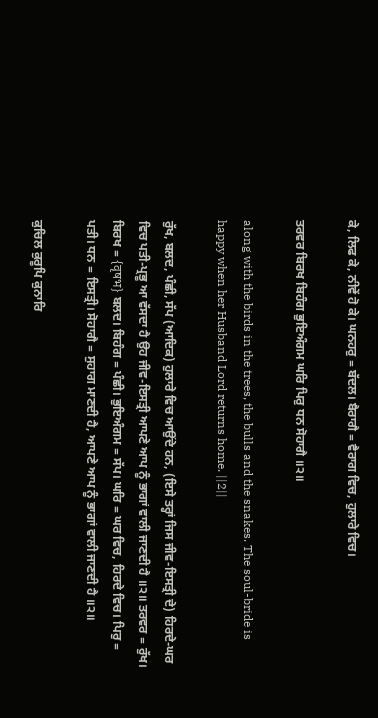ਕੇ, ਲਿਫ ਕੇ, ਨੀਵੇਂ ਹੋ ਕੇ। ਘਨਹਰੁ = ਬੱਦਲ। ਬੈਰਾਗੈ = ਵੈਰਾਗ ਵਿਚ, ਹੁਲਾਰੇ ਵਿਚ।

ਤਰਵਰ ਬਿਰਖ ਬਿਹੰਗ ਭੁਇਅੰਗਮ ਘਰਿ ਪਿਰੁ ਧਨ ਸੋਹਾਗੈ ॥੨॥

along with the birds in the trees, the bulls and the snakes. The soul-bride is happy when her Husband Lord returns home. ||2||

ਰੁੱਖ, ਬਲਦ, ਪੰਛੀ, ਸੱਪ (ਆਦਿਕ) ਹੁਲਾਰੇ ਵਿਚ ਆਉਂਦੇ ਹਨ, (ਇਸੇ ਤਰ੍ਹਾਂ ਜਿਸ ਜੀਵ-ਇਸਤ੍ਰੀ ਦੇ) ਹਿਰਦੇ-ਘਰ ਵਿਚ ਪਤੀ-ਪ੍ਰਭੂ ਆ ਵੱਸਦਾ ਹੈ ਉਹ ਜੀਵ-ਇਸਤ੍ਰੀ ਆਪਣੇ ਆਪ ਨੂੰ ਭਾਗਾਂ ਵਾਲੀ ਜਾਣਦੀ ਹੈ ॥੨॥ ਤਰਵਰ = ਰੁੱਖ। ਬਿਰਖ = {वृषभ} ਬਲਦ। ਬਿਹੰਗ = ਪੰਛੀ। ਭੁਇਅੰਗਮ = ਸੱਪ। ਘਰਿ = ਘਰ ਵਿਚ, ਹਿਰਦੇ ਵਿਚ। ਪਿਰੁ = ਪਤੀ। ਧਨ = ਇਸਤ੍ਰੀ। ਸੋਹਾਗੈ = ਸੁਹਾਗ ਮਾਣਦੀ ਹੈ, ਆਪਣੇ ਆਪ ਨੂੰ ਭਾਗਾਂ ਵਾਲੀ ਜਾਣਦੀ ਹੈ ॥੨॥

ਕੁਚਿਲ ਕੁਰੂਪਿ ਕੁਨਾਰਿ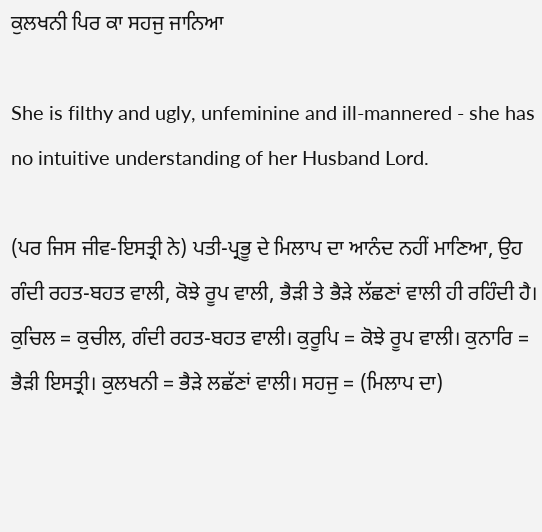ਕੁਲਖਨੀ ਪਿਰ ਕਾ ਸਹਜੁ ਜਾਨਿਆ

She is filthy and ugly, unfeminine and ill-mannered - she has no intuitive understanding of her Husband Lord.

(ਪਰ ਜਿਸ ਜੀਵ-ਇਸਤ੍ਰੀ ਨੇ) ਪਤੀ-ਪ੍ਰਭੂ ਦੇ ਮਿਲਾਪ ਦਾ ਆਨੰਦ ਨਹੀਂ ਮਾਣਿਆ, ਉਹ ਗੰਦੀ ਰਹਤ-ਬਹਤ ਵਾਲੀ, ਕੋਝੇ ਰੂਪ ਵਾਲੀ, ਭੈੜੀ ਤੇ ਭੈੜੇ ਲੱਛਣਾਂ ਵਾਲੀ ਹੀ ਰਹਿੰਦੀ ਹੈ। ਕੁਚਿਲ = ਕੁਚੀਲ, ਗੰਦੀ ਰਹਤ-ਬਹਤ ਵਾਲੀ। ਕੁਰੂਪਿ = ਕੋਝੇ ਰੂਪ ਵਾਲੀ। ਕੁਨਾਰਿ = ਭੈੜੀ ਇਸਤ੍ਰੀ। ਕੁਲਖਨੀ = ਭੈੜੇ ਲਛੱਣਾਂ ਵਾਲੀ। ਸਹਜੁ = (ਮਿਲਾਪ ਦਾ)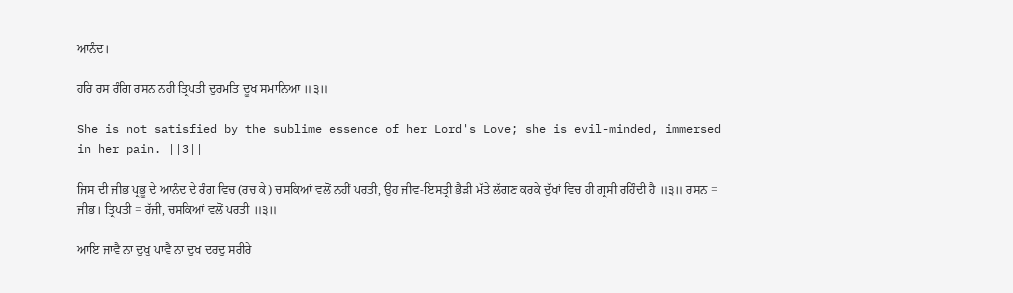ਆਨੰਦ।

ਹਰਿ ਰਸ ਰੰਗਿ ਰਸਨ ਨਹੀ ਤ੍ਰਿਪਤੀ ਦੁਰਮਤਿ ਦੂਖ ਸਮਾਨਿਆ ॥੩॥

She is not satisfied by the sublime essence of her Lord's Love; she is evil-minded, immersed in her pain. ||3||

ਜਿਸ ਦੀ ਜੀਭ ਪ੍ਰਭੂ ਦੇ ਆਨੰਦ ਦੇ ਰੰਗ ਵਿਚ (ਰਚ ਕੇ) ਚਸਕਿਆਂ ਵਲੋਂ ਨਹੀਂ ਪਰਤੀ, ਉਹ ਜੀਵ-ਇਸਤ੍ਰੀ ਭੈੜੀ ਮੱਤੇ ਲੱਗਣ ਕਰਕੇ ਦੁੱਖਾਂ ਵਿਚ ਹੀ ਗ੍ਰਸੀ ਰਹਿੰਦੀ ਹੈ ॥੩॥ ਰਸਨ = ਜੀਭ। ਤ੍ਰਿਪਤੀ = ਰੱਜੀ, ਚਸਕਿਆਂ ਵਲੋਂ ਪਰਤੀ ॥੩॥

ਆਇ ਜਾਵੈ ਨਾ ਦੁਖੁ ਪਾਵੈ ਨਾ ਦੁਖ ਦਰਦੁ ਸਰੀਰੇ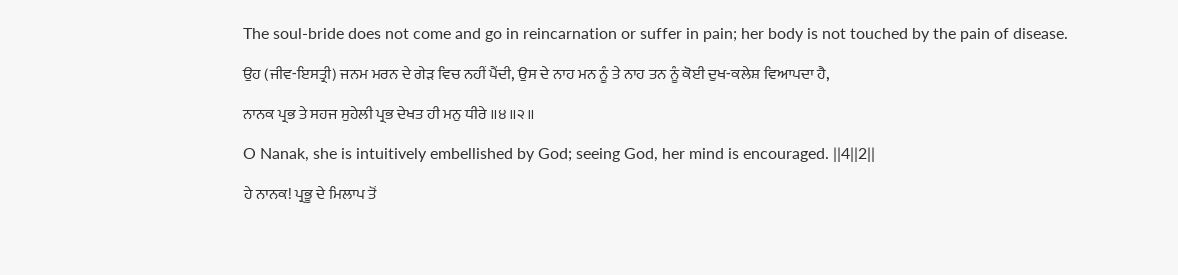The soul-bride does not come and go in reincarnation or suffer in pain; her body is not touched by the pain of disease.

ਉਹ (ਜੀਵ-ਇਸਤ੍ਰੀ) ਜਨਮ ਮਰਨ ਦੇ ਗੇੜ ਵਿਚ ਨਹੀਂ ਪੈਂਦੀ, ਉਸ ਦੇ ਨਾਹ ਮਨ ਨੂੰ ਤੇ ਨਾਹ ਤਨ ਨੂੰ ਕੋਈ ਦੁਖ-ਕਲੇਸ਼ ਵਿਆਪਦਾ ਹੈ,

ਨਾਨਕ ਪ੍ਰਭ ਤੇ ਸਹਜ ਸੁਹੇਲੀ ਪ੍ਰਭ ਦੇਖਤ ਹੀ ਮਨੁ ਧੀਰੇ ॥੪॥੨॥

O Nanak, she is intuitively embellished by God; seeing God, her mind is encouraged. ||4||2||

ਹੇ ਨਾਨਕ! ਪ੍ਰਭੂ ਦੇ ਮਿਲਾਪ ਤੋਂ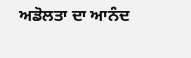ਅਡੋਲਤਾ ਦਾ ਆਨੰਦ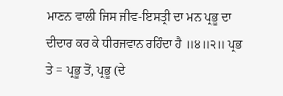ਮਾਣਨ ਵਾਲੀ ਜਿਸ ਜੀਵ-ਇਸਤ੍ਰੀ ਦਾ ਮਨ ਪ੍ਰਭੂ ਦਾ ਦੀਦਾਰ ਕਰ ਕੇ ਧੀਰਜਵਾਨ ਰਹਿੰਦਾ ਹੈ ॥੪॥੨॥ ਪ੍ਰਭ ਤੇ = ਪ੍ਰਭੂ ਤੋਂ, ਪ੍ਰਭੂ (ਦੇ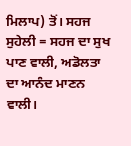ਮਿਲਾਪ) ਤੋਂ। ਸਹਜ ਸੁਹੇਲੀ = ਸਹਜ ਦਾ ਸੁਖ ਪਾਣ ਵਾਲੀ, ਅਡੋਲਤਾ ਦਾ ਆਨੰਦ ਮਾਣਨ ਵਾਲੀ।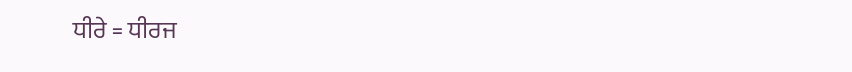ਧੀਰੇ = ਧੀਰਜ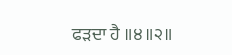ਫੜਦਾ ਹੈ ॥੪॥੨॥